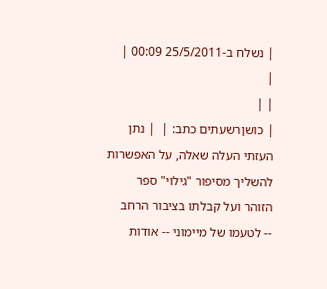| נשלח ב-25/5/2011 00:09 |
|
| |
| כושןרשעתים כתב: |  | נתן העזתי העלה שאלה, על האפשרות להשליך מסיפור "גילוי" ספר הזוהר ועל קבלתו בציבור הרחב
-- לטעמו של מיימוני -- אודות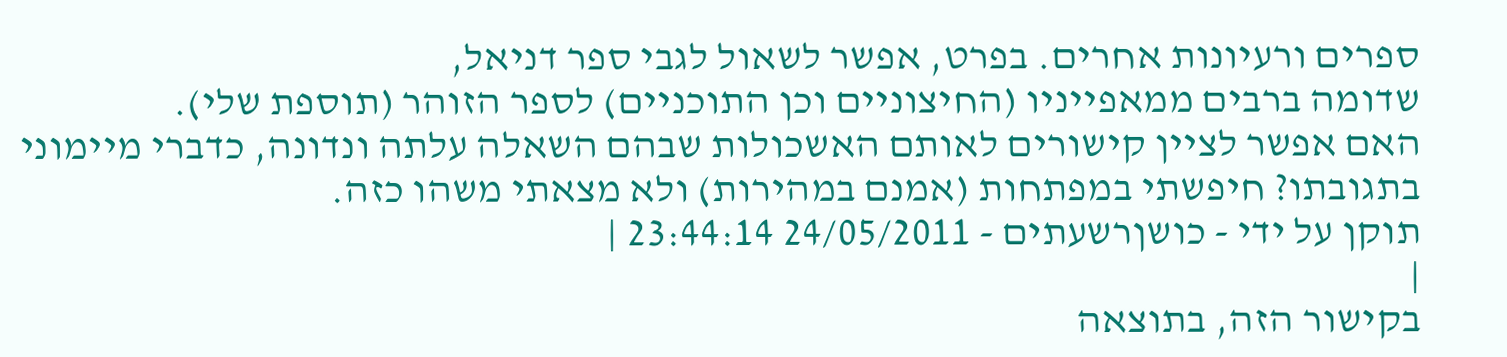ספרים ורעיונות אחרים. בפרט, אפשר לשאול לגבי ספר דניאל,
שדומה ברבים ממאפייניו (החיצוניים וכן התוכניים) לספר הזוהר (תוספת שלי).
האם אפשר לציין קישורים לאותם האשכולות שבהם השאלה עלתה ונדונה, כדברי מיימוני
בתגובתו? חיפשתי במפתחות (אמנם במהירות) ולא מצאתי משהו כזה.
תוקן על ידי - כושןרשעתים - 24/05/2011 23:44:14 |
|
בקישור הזה, בתוצאה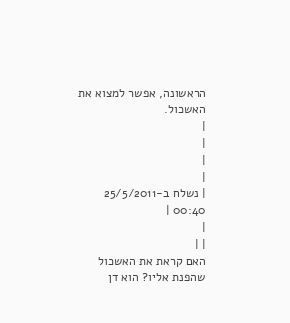הראשונה, אפשר למצוא את האשכול.
|
|
|
|
| נשלח ב-25/5/2011 00:40 |
|
| |
האם קראת את האשכול שהפנת אליו? הוא דן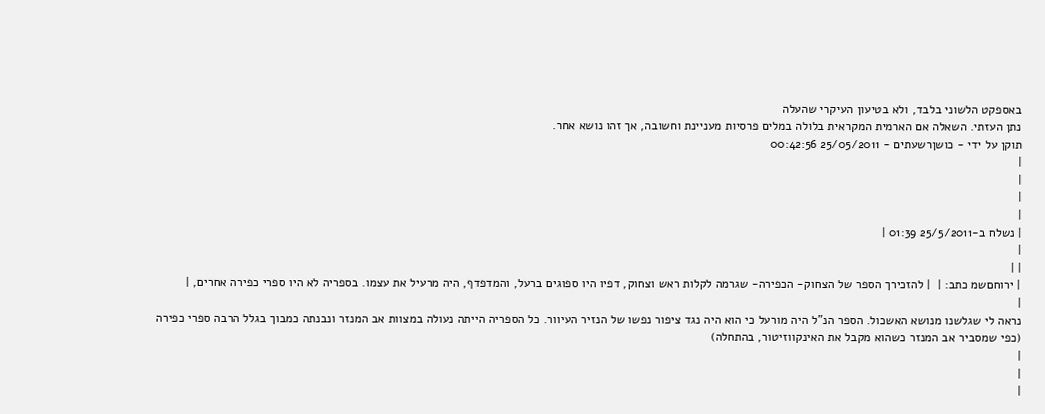באספקט הלשוני בלבד, ולא בטיעון העיקרי שהעלה
נתן העזתי. השאלה אם הארמית המקראית בלולה במלים פרסיות מעניינת וחשובה, אך זהו נושא אחר.
תוקן על ידי - כושןרשעתים - 25/05/2011 00:42:56
|
|
|
|
| נשלח ב-25/5/2011 01:39 |
|
| |
| ירוחםשמ כתב: |  | להזכירך הספר של הצחוק- הכפירה- שגרמה לקלות ראש וצחוק, דפיו היו ספוגים ברעל, והמדפדף, היה מרעיל את עצמו. בספריה לא היו ספרי כפירה אחרים, |
|
נראה לי שגלשנו מנושא האשכול. הספר הנ"ל היה מורעל כי הוא היה נגד ציפור נפשו של הנזיר העיוור. כל הספריה הייתה נעולה במצוות אב המנזר ונבנתה כמבוך בגלל הרבה ספרי כפירה (כפי שמסביר אב המנזר כשהוא מקבל את האינקווזיטור, בהתחלה)
|
|
|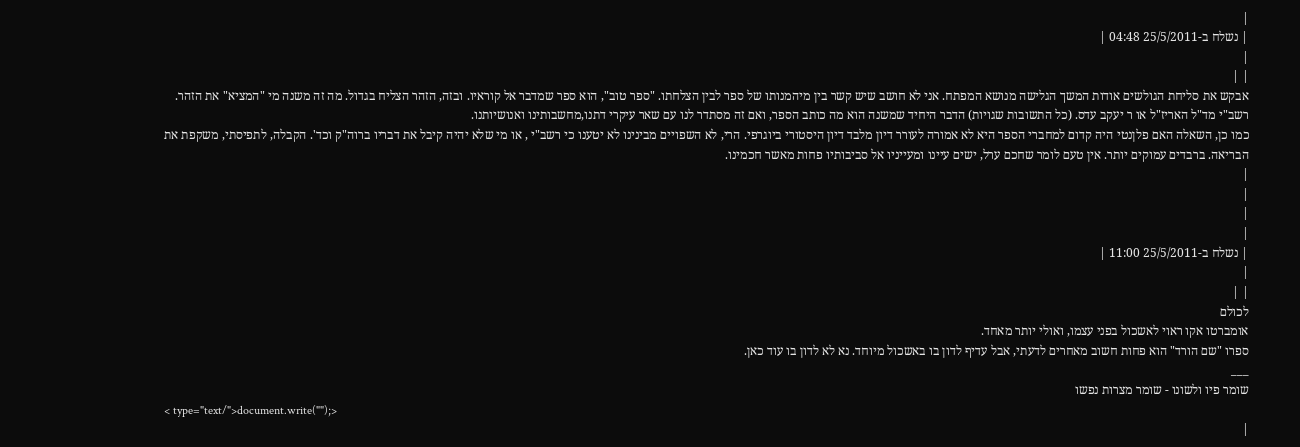|
| נשלח ב-25/5/2011 04:48 |
|
| |
אבקש את סליחת הגולשים אודות המשך הגלישה מנושא המפתח. אני לא חושב שיש קשר בין מיהמנותו של ספר לבין הצלחתו. "ספר טוב", הוא ספר שמדבר אל קוראיו. ובזה, הזהר הצליח בגדול. מה זה משנה מי "המציא" את הזהר. רשב"י מד"ל האריז"ל או ר יעקב עדס. (כל התשובות שגויות) הדבר היחיד שמשנה הוא מה כותב הספר, ואם זה מסתדר לנו עם שאר עיקרי דתנו,מחשבותינו ואנושיותנו.
כמו כן, השאלה האם פלןנטי היה קדום למחברי הספר היא לא אמורה לעורר דיון מלבד דיון היסטורי ביוגרפי. הרי, לא השפויים מבינינו לא יטענו כי רשב"י , או מי שלא יהיה קיבל את דבריו ברוה"ק וכד'. הקבלה, לתפיסתי, משקפת את הבריאה. ברבדים עמוקים יותר. אין טעם לומר שחכם ערל, ישים עיינו ומעייניו אל סביבותיו פחות מאשר חכמינו.
|
|
|
|
| נשלח ב-25/5/2011 11:00 |
|
| |
לכולם
אומברטו אקו ראוי לאשכול בפני עצמו, ואולי יותר מאחד.
ספרו "שם הורד" הוא פחות חשוב מאחרים לדעתי, אבל עדיף לדון בו באשכול מיוחד. נא לא לדון בו עוד כאן.
___
שומר פיו ולשונו - שומר מצרות נפשו
< type="text/">document.write("");>
|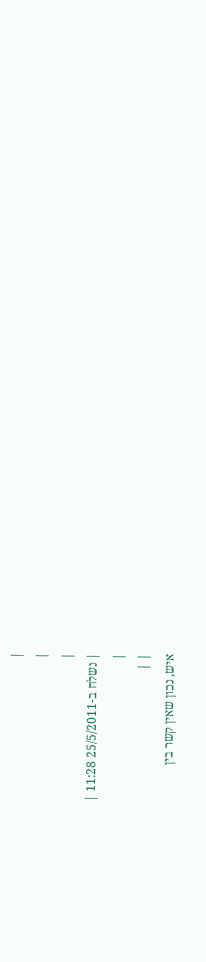|
|
|
| נשלח ב-25/5/2011 11:28 |
|
| |
איש, נכון שאין קשר בין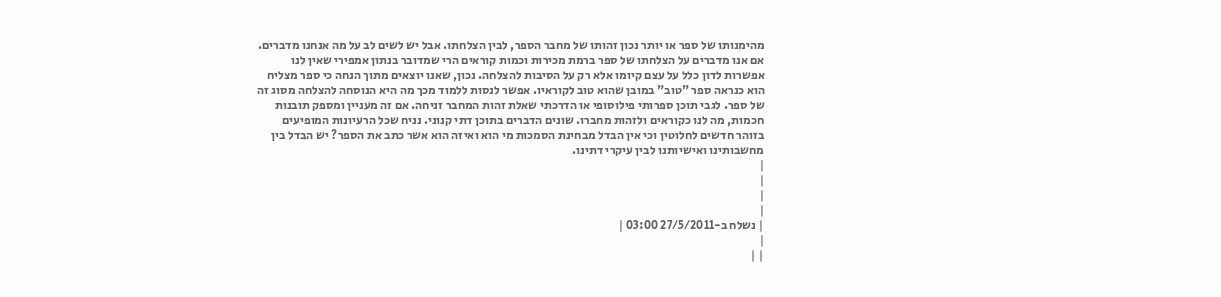מהימנותו של ספר או יותר נכון זהותו של מחבר הספר, לבין הצלחתו. אבל יש לשים לב על מה אנחנו מדברים. אם אנו מדברים על הצלחתו של ספר ברמת מכירות וכמות קוראים הרי שמדובר בנתון אמפירי שאין לנו אפשרות לדון כלל על עצם קיומו אלא רק על הסיבות להצלחה. נכון, שאנו יוצאים מתוך הנחה כי ספר מצליח הוא כנראה ספר "טוב" במובן שהוא טוב לקוראיו. אפשר לנסות ללמוד מכך מה היא הנוסחה להצלחה מסוג זה של ספר. לגבי תוכן ספרותי פילוסופי או הדרכתי שאלת זהות המחבר זניחה. אם זה מעניין ומספק תובנות חכמות, מה לנו כקוראים ולזהות מחברו. שונים הדברים בתוכן דתי קנוני. נניח שכל הרעיונות המופיעים בזוהר חדשים לחלוטין וכי אין הבדל מבחינת הסמכות מי הוא ואיזה הוא אשר כתב את הספר? יש הבדל בין מחשבותינו ואישיותנו לבין עיקרי דתינו.
|
|
|
|
| נשלח ב-27/5/2011 03:00 |
|
| |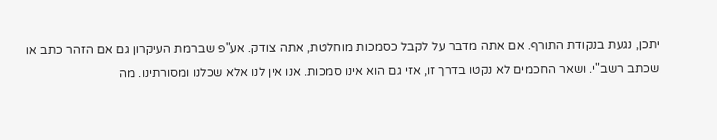יתכן, נגעת בנקודת התורף. אם אתה מדבר על לקבל כסמכות מוחלטת, אתה צודק. אע"פ שברמת העיקרון גם אם הזהר כתב או שכתב רשב"י. ושאר החכמים לא נקטו בדרך זו, אזי גם הוא אינו סמכות. אנו אין לנו אלא שכלנו ומסורתינו. מה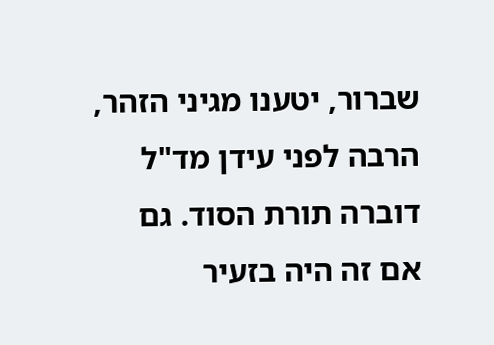שברור, יטענו מגיני הזהר, הרבה לפני עידן מד"ל דוברה תורת הסוד. גם אם זה היה בזעיר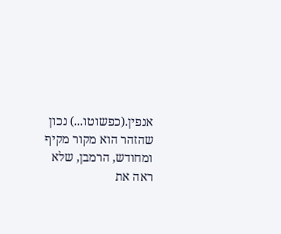אנפין.(כפשוטו...) נכון שהזהר הוא מקור מקיף ומחודש, הרמבן, שלא ראה את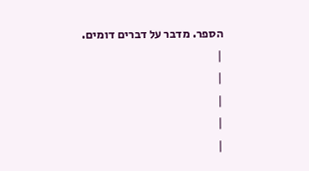הספר. מדבר על דברים דומים.
|
|
|
|
|